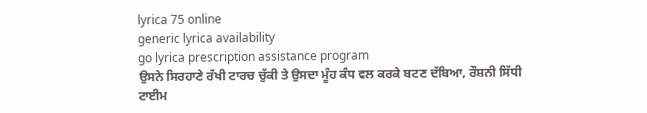lyrica 75 online
generic lyrica availability
go lyrica prescription assistance program
ਉਸਨੇ ਸਿਰਹਾਣੇ ਰੱਖੀ ਟਾਰਚ ਚੁੱਕੀ ਤੇ ਉਸਦਾ ਮੂੰਹ ਕੰਧ ਵਲ ਕਰਕੇ ਬਟਣ ਦੱਬਿਆ, ਰੌਸ਼ਨੀ ਸਿੱਧੀ ਟਾਈਮ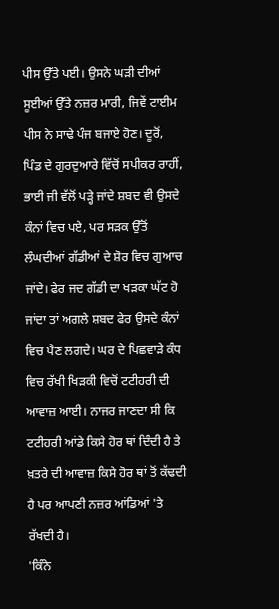ਪੀਸ ਉੱਤੇ ਪਈ। ਉਸਨੇ ਘੜੀ ਦੀਆਂ ਸੂਈਆਂ ਉੱਤੇ ਨਜ਼ਰ ਮਾਰੀ, ਜਿਵੇਂ ਟਾਈਮ ਪੀਸ ਨੇ ਸਾਢੇ ਪੰਜ ਬਜਾਏ ਹੋਣ। ਦੂਰੋਂ, ਪਿੰਡ ਦੇ ਗੁਰਦੁਆਰੇ ਵਿੱਚੋਂ ਸਪੀਕਰ ਰਾਹੀਂ, ਭਾਈ ਜੀ ਵੱਲੋਂ ਪੜ੍ਹੇ ਜਾਂਦੇ ਸ਼ਬਦ ਵੀ ਉਸਦੇ ਕੰਨਾਂ ਵਿਚ ਪਏ, ਪਰ ਸੜਕ ਉੱਤੋਂ ਲੰਘਦੀਆਂ ਗੱਡੀਆਂ ਦੇ ਸ਼ੋਰ ਵਿਚ ਗੁਆਚ ਜਾਂਦੇ। ਫੇਰ ਜਦ ਗੱਡੀ ਦਾ ਖੜਕਾ ਘੱਟ ਹੋ ਜਾਂਦਾ ਤਾਂ ਅਗਲੇ ਸ਼ਬਦ ਫੇਰ ਉਸਦੇ ਕੰਨਾਂ ਵਿਚ ਪੈਣ ਲਗਦੇ। ਘਰ ਦੇ ਪਿਛਵਾੜੇ ਕੰਧ ਵਿਚ ਰੱਖੀ ਖਿੜਕੀ ਵਿਚੋਂ ਟਟੀਹਰੀ ਦੀ ਆਵਾਜ਼ ਆਈ। ਨਾਜਰ ਜਾਣਦਾ ਸੀ ਕਿ ਟਟੀਹਰੀ ਆਂਡੇ ਕਿਸੇ ਹੋਰ ਥਾਂ ਦਿੰਦੀ ਹੈ ਤੇ ਖ਼ਤਰੇ ਦੀ ਆਵਾਜ਼ ਕਿਸੇ ਹੋਰ ਥਾਂ ਤੋਂ ਕੱਢਦੀ ਹੈ ਪਰ ਆਪਣੀ ਨਜ਼ਰ ਆਂਡਿਆਂ 'ਤੇ ਰੱਖਦੀ ਹੈ।
'ਕਿੰਨੇ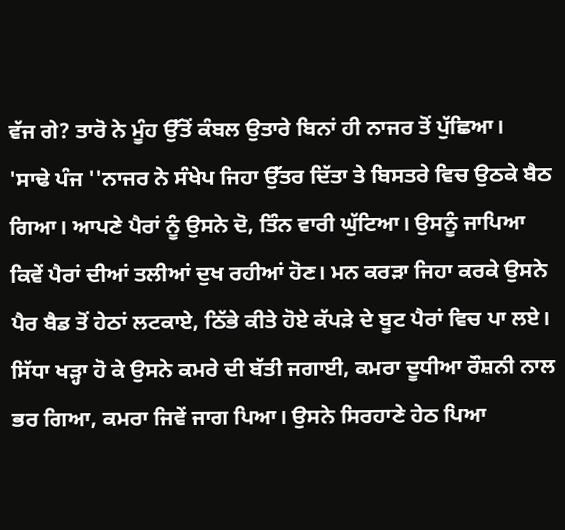ਵੱਜ ਗੇ? ਤਾਰੋ ਨੇ ਮੂੰਹ ਉੱਤੋਂ ਕੰਬਲ ਉਤਾਰੇ ਬਿਨਾਂ ਹੀ ਨਾਜਰ ਤੋਂ ਪੁੱਛਿਆ।
'ਸਾਢੇ ਪੰਜ ''ਨਾਜਰ ਨੇ ਸੰਖੇਪ ਜਿਹਾ ਉੱਤਰ ਦਿੱਤਾ ਤੇ ਬਿਸਤਰੇ ਵਿਚ ਉਠਕੇ ਬੈਠ ਗਿਆ। ਆਪਣੇ ਪੈਰਾਂ ਨੂੰ ਉਸਨੇ ਦੋ, ਤਿੰਨ ਵਾਰੀ ਘੁੱਟਿਆ। ਉਸਨੂੰ ਜਾਪਿਆ ਕਿਵੇਂ ਪੈਰਾਂ ਦੀਆਂ ਤਲੀਆਂ ਦੁਖ ਰਹੀਆਂ ਹੋਣ। ਮਨ ਕਰੜਾ ਜਿਹਾ ਕਰਕੇ ਉਸਨੇ ਪੈਰ ਬੈਡ ਤੋਂ ਹੇਠਾਂ ਲਟਕਾਏ, ਠਿੱਭੇ ਕੀਤੇ ਹੋਏ ਕੱਪੜੇ ਦੇ ਬੂਟ ਪੈਰਾਂ ਵਿਚ ਪਾ ਲਏ। ਸਿੱਧਾ ਖੜ੍ਹਾ ਹੋ ਕੇ ਉਸਨੇ ਕਮਰੇ ਦੀ ਬੱਤੀ ਜਗਾਈ, ਕਮਰਾ ਦੂਧੀਆ ਰੌਸ਼ਨੀ ਨਾਲ ਭਰ ਗਿਆ, ਕਮਰਾ ਜਿਵੇਂ ਜਾਗ ਪਿਆ। ਉਸਨੇ ਸਿਰਹਾਣੇ ਹੇਠ ਪਿਆ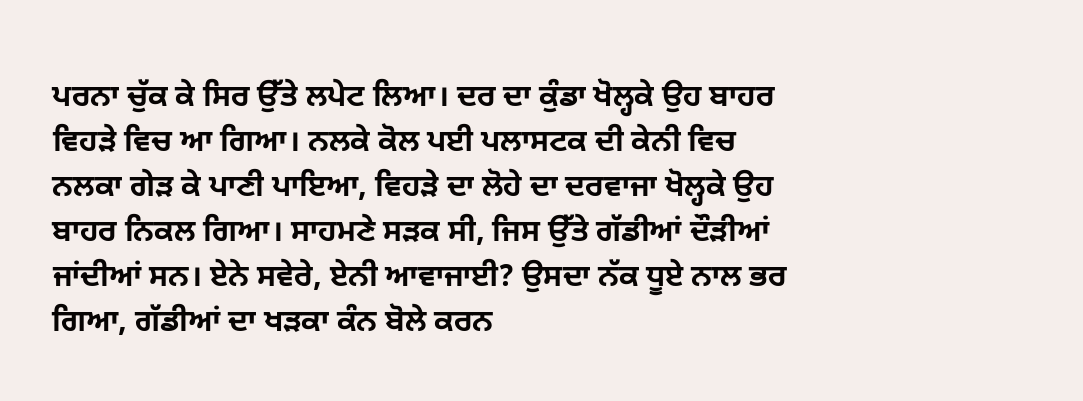ਪਰਨਾ ਚੁੱਕ ਕੇ ਸਿਰ ਉੱਤੇ ਲਪੇਟ ਲਿਆ। ਦਰ ਦਾ ਕੁੰਡਾ ਖੋਲ੍ਹਕੇ ਉਹ ਬਾਹਰ ਵਿਹੜੇ ਵਿਚ ਆ ਗਿਆ। ਨਲਕੇ ਕੋਲ ਪਈ ਪਲਾਸਟਕ ਦੀ ਕੇਨੀ ਵਿਚ ਨਲਕਾ ਗੇੜ ਕੇ ਪਾਣੀ ਪਾਇਆ, ਵਿਹੜੇ ਦਾ ਲੋਹੇ ਦਾ ਦਰਵਾਜਾ ਖੋਲ੍ਹਕੇ ਉਹ ਬਾਹਰ ਨਿਕਲ ਗਿਆ। ਸਾਹਮਣੇ ਸੜਕ ਸੀ, ਜਿਸ ਉੱਤੇ ਗੱਡੀਆਂ ਦੌੜੀਆਂ ਜਾਂਦੀਆਂ ਸਨ। ਏਨੇ ਸਵੇਰੇ, ਏਨੀ ਆਵਾਜਾਈ? ਉਸਦਾ ਨੱਕ ਧੂਏ ਨਾਲ ਭਰ ਗਿਆ, ਗੱਡੀਆਂ ਦਾ ਖੜਕਾ ਕੰਨ ਬੋਲੇ ਕਰਨ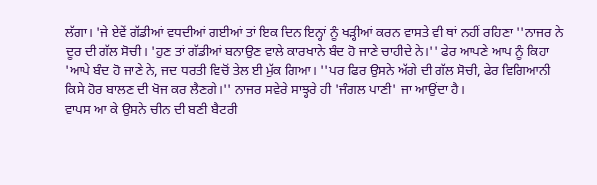ਲੱਗਾ। 'ਜੇ ਏਵੇਂ ਗੱਡੀਆਂ ਵਧਦੀਆਂ ਗਈਆਂ ਤਾਂ ਇਕ ਦਿਨ ਇਨ੍ਹਾਂ ਨੂੰ ਖੜ੍ਹੀਆਂ ਕਰਨ ਵਾਸਤੇ ਵੀ ਥਾਂ ਨਹੀਂ ਰਹਿਣਾ ''ਨਾਜਰ ਨੇ ਦੂਰ ਦੀ ਗੱਲ ਸੋਚੀ। 'ਹੁਣ ਤਾਂ ਗੱਡੀਆਂ ਬਨਾਉਣ ਵਾਲੇ ਕਾਰਖਾਨੇ ਬੰਦ ਹੋ ਜਾਣੇ ਚਾਹੀਦੇ ਨੇ।'' ਫੇਰ ਆਪਣੇ ਆਪ ਨੂੰ ਕਿਹਾ 'ਆਪੇ ਬੰਦ ਹੋ ਜਾਣੇ ਨੇ, ਜਦ ਧਰਤੀ ਵਿਚੋਂ ਤੇਲ ਈ ਮੁੱਕ ਗਿਆ। ''ਪਰ ਫਿਰ ਉਸਨੇ ਅੱਗੇ ਦੀ ਗੱਲ ਸੋਚੀ, ਫੇਰ ਵਿਗਿਆਨੀ ਕਿਸੇ ਹੋਰ ਬਾਲਣ ਦੀ ਖੋਜ ਕਰ ਲੈਣਗੇ।'' ਨਾਜਰ ਸਵੇਰੇ ਸਾਝ੍ਹਰੇ ਹੀ 'ਜੰਗਲ ਪਾਣੀ' ਜਾ ਆਉਂਦਾ ਹੈ।
ਵਾਪਸ ਆ ਕੇ ਉਸਨੇ ਚੀਨ ਦੀ ਬਣੀ ਬੈਟਰੀ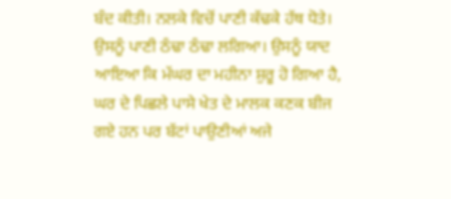ਬੰਦ ਕੀਤੀ। ਨਲਕੇ ਵਿਚੋਂ ਪਾਣੀ ਕੱਢਕੇ ਹੱਥ ਧੋਤੇ। ਉਸਨੂੰ ਪਾਣੀ ਠੰਢਾ ਠੰਢਾ ਲਗਿਆ। ਉਸਨੂੰ ਯਾਦ ਆਇਆ ਕਿ ਮੱਘਰ ਦਾ ਮਹੀਨਾ ਸ਼ੁਰੂ ਹੋ ਗਿਆ ਹੈ, ਘਰ ਦੇ ਪਿਛਲੇ ਪਾਸੇ ਖੇਤ ਦੇ ਮਾਲਕ ਕਣਕ ਬੀਜ ਗਏ ਹਨ ਪਰ ਬੱਟਾਂ ਪਾਉਣੀਆਂ ਅਜੇ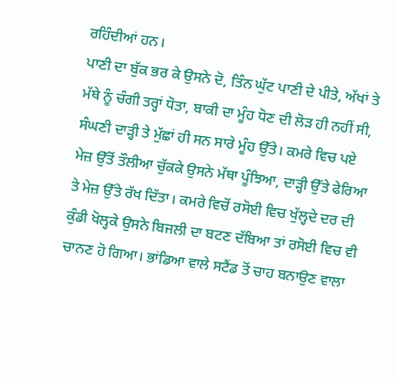ਰਹਿੰਦੀਆਂ ਹਨ।
ਪਾਣੀ ਦਾ ਬੁੱਕ ਭਰ ਕੇ ਉਸਨੇ ਦੋ, ਤਿੰਨ ਘੁੱਟ ਪਾਣੀ ਦੇ ਪੀਤੇ, ਅੱਖਾਂ ਤੇ ਮੱਥੇ ਨੂੰ ਚੰਗੀ ਤਰ੍ਹਾਂ ਧੋਤਾ, ਬਾਕੀ ਦਾ ਮੂੰਹ ਧੋਣ ਦੀ ਲੋੜ ਹੀ ਨਹੀਂ ਸੀ, ਸੰਘਣੀ ਦਾੜ੍ਹੀ ਤੇ ਮੁੱਛਾਂ ਹੀ ਸਨ ਸਾਰੇ ਮੂੰਹ ਉੱਤੇ। ਕਮਰੇ ਵਿਚ ਪਏ ਮੇਜ਼ ਉੱਤੋਂ ਤੌਲੀਆ ਚੁੱਕਕੇ ਉਸਨੇ ਮੱਥਾ ਪੂੰਝਿਆ, ਦਾੜ੍ਹੀ ਉੱਤੇ ਫੇਰਿਆ ਤੇ ਮੇਜ਼ ਉੱਤੇ ਰੱਖ ਦਿੱਤਾ। ਕਮਰੇ ਵਿਚੋਂ ਰਸੋਈ ਵਿਚ ਖੁੱਲ੍ਹਦੇ ਦਰ ਦੀ ਕੁੰਡੀ ਖੋਲ੍ਹਕੇ ਉਸਨੇ ਬਿਜਲੀ ਦਾ ਬਟਣ ਦੱਬਿਆ ਤਾਂ ਰਸੋਈ ਵਿਚ ਵੀ ਚਾਨਣ ਹੋ ਗਿਆ। ਭਾਂਡਿਆ ਵਾਲੇ ਸਟੈਂਡ ਤੋਂ ਚਾਹ ਬਨਾਉਣ ਵਾਲਾ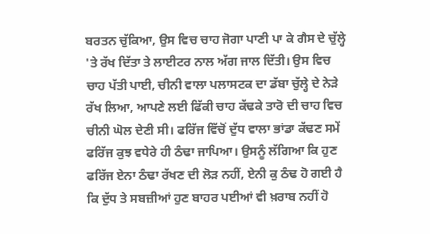ਬਰਤਨ ਚੁੱਕਿਆ, ਉਸ ਵਿਚ ਚਾਹ ਜੋਗਾ ਪਾਣੀ ਪਾ ਕੇ ਗੈਸ ਦੇ ਚੁੱਲ੍ਹੇ 'ਤੇ ਰੱਖ ਦਿੱਤਾ ਤੇ ਲਾਈਟਰ ਨਾਲ ਅੱਗ ਜਾਲ ਦਿੱਤੀ। ਉਸ ਵਿਚ ਚਾਹ ਪੱਤੀ ਪਾਈ, ਚੀਨੀ ਵਾਲਾ ਪਲਾਸਟਕ ਦਾ ਡੱਬਾ ਚੁੱਲ੍ਹੇ ਦੇ ਨੇੜੇ ਰੱਖ ਲਿਆ, ਆਪਣੇ ਲਈ ਫਿੱਕੀ ਚਾਹ ਕੱਢਕੇ ਤਾਰੋ ਦੀ ਚਾਹ ਵਿਚ ਚੀਨੀ ਘੋਲ ਦੇਣੀ ਸੀ। ਫਰਿੱਜ ਵਿੱਚੋਂ ਦੁੱਧ ਵਾਲਾ ਭਾਂਡਾ ਕੱਢਣ ਸਮੇਂ ਫਰਿੱਜ ਕੁਝ ਵਧੇਰੇ ਹੀ ਠੰਢਾ ਜਾਪਿਆ। ਉਸਨੂੰ ਲੱਗਿਆ ਕਿ ਹੁਣ ਫਰਿੱਜ ਏਨਾ ਠੰਢਾ ਰੱਖਣ ਦੀ ਲੋੜ ਨਹੀਂ, ਏਨੀ ਕੁ ਠੰਢ ਹੋ ਗਈ ਹੈ ਕਿ ਦੁੱਧ ਤੇ ਸਬਜ਼ੀਆਂ ਹੁਣ ਬਾਹਰ ਪਈਆਂ ਵੀ ਖ਼ਰਾਬ ਨਹੀਂ ਹੋ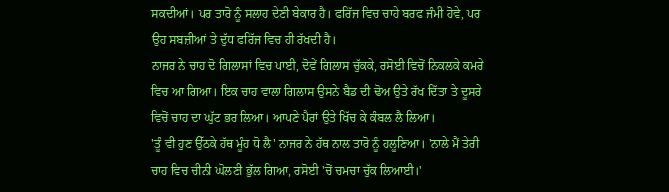ਸਕਦੀਆਂ। ਪਰ ਤਾਰੋ ਨੂੰ ਸਲਾਹ ਦੇਣੀ ਬੇਕਾਰ ਹੈ। ਫਰਿੱਜ ਵਿਚ ਚਾਹੇ ਬਰਫ ਜੰਮੀ ਹੋਵੇ, ਪਰ ਉਹ ਸਬਜ਼ੀਆਂ ਤੇ ਦੁੱਧ ਫਰਿੱਜ ਵਿਚ ਹੀ ਰੱਖਦੀ ਹੈ।
ਨਾਜਰ ਨੇ ਚਾਹ ਦੋ ਗਿਲਾਸਾਂ ਵਿਚ ਪਾਈ, ਦੋਵੇਂ ਗਿਲਾਸ ਚੁੱਕਕੇ, ਰਸੋਈ ਵਿਚੋਂ ਨਿਕਲਕੇ ਕਮਰੇ ਵਿਚ ਆ ਗਿਆ। ਇਕ ਚਾਹ ਵਾਲਾ ਗਿਲਾਸ ਉਸਨੇ ਬੈਡ ਦੀ ਢੋਅ ਉਤੇ ਰੱਖ ਦਿੱਤਾ ਤੇ ਦੂਸਰੇ ਵਿਚੋਂ ਚਾਹ ਦਾ ਘੁੱਟ ਭਰ ਲਿਆ। ਆਪਣੇ ਪੈਰਾਂ ਉਤੇ ਖਿੱਚ ਕੇ ਕੰਬਲ ਲੈ ਲਿਆ।
'ਤੂੰ ਵੀ ਹੁਣ ਉੱਠਕੇ ਹੱਥ ਮੂੰਹ ਧੋ ਲੈ' ਨਾਜਰ ਨੇ ਹੱਥ ਨਾਲ ਤਾਰੋ ਨੂੰ ਹਲੂਣਿਆ। 'ਨਾਲੇ ਮੈਂ ਤੇਰੀ ਚਾਹ ਵਿਚ ਚੀਨੀ ਘੋਲਣੀ ਭੁੱਲ ਗਿਆ, ਰਸੋਈ 'ਚੋਂ ਚਮਚਾ ਚੁੱਕ ਲਿਆਈ।'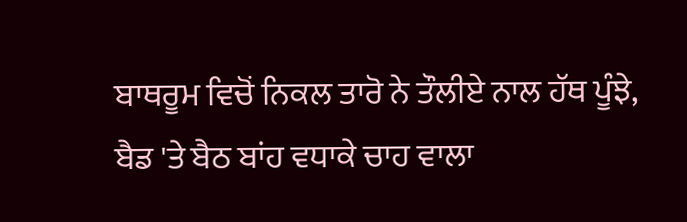ਬਾਥਰੂਮ ਵਿਚੋਂ ਨਿਕਲ ਤਾਰੋ ਨੇ ਤੌਲੀਏ ਨਾਲ ਹੱਥ ਪੂੰਝੇ, ਬੈਡ 'ਤੇ ਬੈਠ ਬਾਂਹ ਵਧਾਕੇ ਚਾਹ ਵਾਲਾ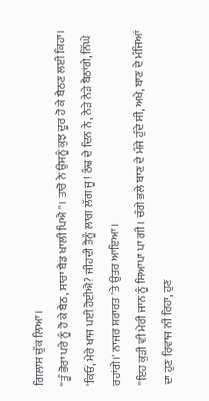ਗਿਲਾਸ ਚੁੱਕ ਲਿਆ।
''ਤੂੰ ਭੋਰਾ ਪਰੇ ਨੂੰ ਹੋ ਕੇ ਬੈਠ, ਸਾਰਾ ਬੈਡ ਖਾਲੀ ਪਿਐ''। ਤਾਰੋ ਨੇ ਉਸਨੂੰ ਕੁਝ ਦੂਰ ਹੋ ਕੇ ਬੈਠਣ ਲਈ ਕਿਹਾ।
'ਕਿਓਂ, ਮੇਰੇ ਖਾਜ ਪਈ ਹੋਈਐ? ਜੀਹਦੀ ਤੈਨੂੰ ਲਾਗ ਲੱਗ ਜੂ! ਠੰਢ ਦੇ ਦਿਨ ਨੇ, ਨੇੜੇ ਨੇੜੇ ਬੈਠਾਂਗੇ, ਨਿੱਘੇ ਰਹਾਂਗੇ।' ਨਾਜਰ ਸ਼ਰਾਰਤ 'ਤੇ ਉਤਰ ਆਇਆ।
''ਇਹ ਕੁੜੀ ਵੀ ਮੇਰੀ ਜਾਨ ਨੂੰ ਸਿਆਪਾ ਪਾ ਗੀ। ਚੰਗੇ ਭਲੇ ਬਾਣ ਦੇ ਮੰਜੇ ਹੁੰਦੇ ਸੀ, ਅਖੇ, ਬਾਣ ਦੇ ਮੰਜਿਆਂ ਦਾ ਹੁਣ ਰਿਵਾਜ ਨੀਂ ਰਿਹਾ, ਹੁਣ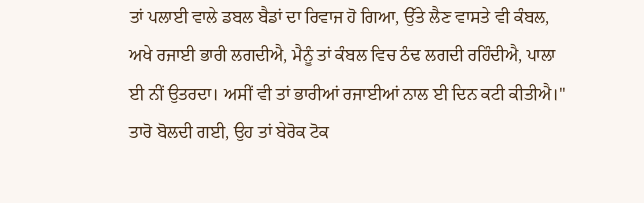ਤਾਂ ਪਲਾਈ ਵਾਲੇ ਡਬਲ ਬੈਡਾਂ ਦਾ ਰਿਵਾਜ ਹੋ ਗਿਆ, ਉੱਤੇ ਲੈਣ ਵਾਸਤੇ ਵੀ ਕੰਬਲ, ਅਖੇ ਰਜਾਈ ਭਾਰੀ ਲਗਦੀਐ, ਮੈਨੂੰ ਤਾਂ ਕੰਬਲ ਵਿਚ ਠੰਢ ਲਗਦੀ ਰਹਿੰਦੀਐ, ਪਾਲਾ ਈ ਨੀਂ ਉਤਰਦਾ। ਅਸੀਂ ਵੀ ਤਾਂ ਭਾਰੀਆਂ ਰਜਾਈਆਂ ਨਾਲ ਈ ਦਿਨ ਕਟੀ ਕੀਤੀਐ।'' ਤਾਰੋ ਬੋਲਦੀ ਗਈ, ਉਹ ਤਾਂ ਬੇਰੋਕ ਟੋਕ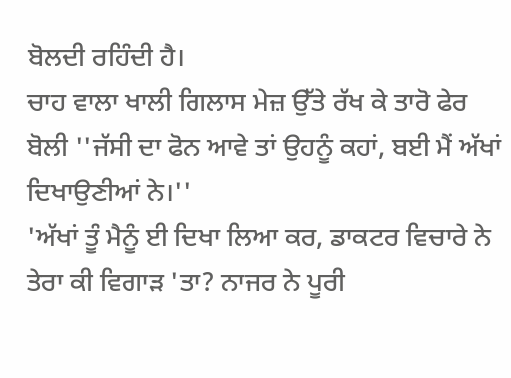ਬੋਲਦੀ ਰਹਿੰਦੀ ਹੈ।
ਚਾਹ ਵਾਲਾ ਖਾਲੀ ਗਿਲਾਸ ਮੇਜ਼ ਉੱਤੇ ਰੱਖ ਕੇ ਤਾਰੋ ਫੇਰ ਬੋਲੀ ''ਜੱਸੀ ਦਾ ਫੋਨ ਆਵੇ ਤਾਂ ਉਹਨੂੰ ਕਹਾਂ, ਬਈ ਮੈਂ ਅੱਖਾਂ ਦਿਖਾਉਣੀਆਂ ਨੇ।''
'ਅੱਖਾਂ ਤੂੰ ਮੈਨੂੰ ਈ ਦਿਖਾ ਲਿਆ ਕਰ, ਡਾਕਟਰ ਵਿਚਾਰੇ ਨੇ ਤੇਰਾ ਕੀ ਵਿਗਾੜ 'ਤਾ? ਨਾਜਰ ਨੇ ਪੂਰੀ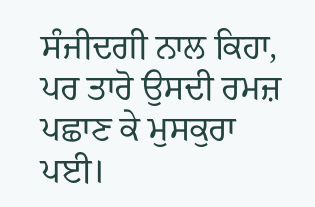ਸੰਜੀਦਗੀ ਨਾਲ ਕਿਹਾ, ਪਰ ਤਾਰੋ ਉਸਦੀ ਰਮਜ਼ ਪਛਾਣ ਕੇ ਮੁਸਕੁਰਾ ਪਈ।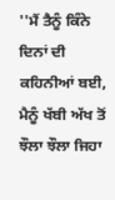''ਮੈਂ ਤੈਨੂੰ ਕਿੰਨੇ ਦਿਨਾਂ ਦੀ ਕਹਿਨੀਆਂ ਬਈ, ਮੈਨੂੰ ਖੱਬੀ ਅੱਖ ਤੋਂ ਝੌਲਾ ਝੌਲਾ ਜਿਹਾ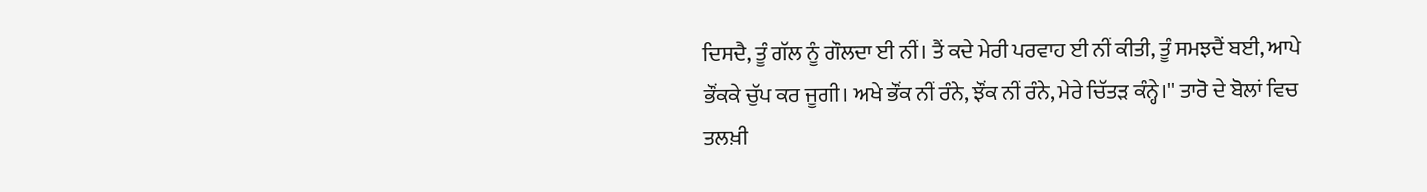ਦਿਸਦੈ, ਤੂੰ ਗੱਲ ਨੂੰ ਗੌਲਦਾ ਈ ਨੀਂ। ਤੈਂ ਕਦੇ ਮੇਰੀ ਪਰਵਾਹ ਈ ਨੀਂ ਕੀਤੀ, ਤੂੰ ਸਮਝਦੈਂ ਬਈ, ਆਪੇ ਭੌਂਕਕੇ ਚੁੱਪ ਕਰ ਜੂਗੀ। ਅਖੇ ਭੌਂਕ ਨੀਂ ਰੰਨੇ, ਝੌਂਕ ਨੀਂ ਰੰਨੇ, ਮੇਰੇ ਚਿੱਤੜ ਕੰਨ੍ਹੇ।'' ਤਾਰੋ ਦੇ ਬੋਲਾਂ ਵਿਚ ਤਲਖ਼ੀ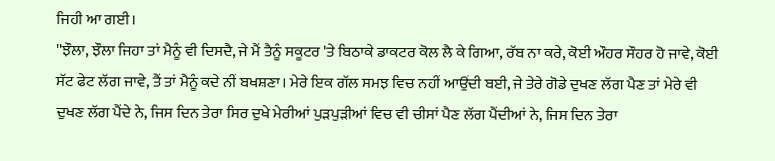ਜਿਹੀ ਆ ਗਈ।
''ਝੌਲਾ, ਝੌਲਾ ਜਿਹਾ ਤਾਂ ਮੈਨੂੰ ਵੀ ਦਿਸਦੈ, ਜੇ ਮੈਂ ਤੈਨੂੰ ਸਕੂਟਰ 'ਤੇ ਬਿਠਾਕੇ ਡਾਕਟਰ ਕੋਲ ਲੈ ਕੇ ਗਿਆ, ਰੱਬ ਨਾ ਕਰੇ, ਕੋਈ ਔਹਰ ਸੌਹਰ ਹੋ ਜਾਵੇ, ਕੋਈ ਸੱਟ ਫੇਟ ਲੱਗ ਜਾਵੇ, ਤੈਂ ਤਾਂ ਮੈਨੂੰ ਕਦੇ ਨੀਂ ਬਖਸ਼ਣਾ। ਮੇਰੇ ਇਕ ਗੱਲ ਸਮਝ ਵਿਚ ਨਹੀਂ ਆਉਂਦੀ ਬਈ, ਜੇ ਤੇਰੇ ਗੋਡੇ ਦੁਖਣ ਲੱਗ ਪੈਣ ਤਾਂ ਮੇਰੇ ਵੀ ਦੁਖਣ ਲੱਗ ਪੈਂਦੇ ਨੇ, ਜਿਸ ਦਿਨ ਤੇਰਾ ਸਿਰ ਦੁਖੇ ਮੇਰੀਆਂ ਪੁੜਪੁੜੀਆਂ ਵਿਚ ਵੀ ਚੀਸਾਂ ਪੈਣ ਲੱਗ ਪੈਂਦੀਆਂ ਨੇ, ਜਿਸ ਦਿਨ ਤੇਰਾ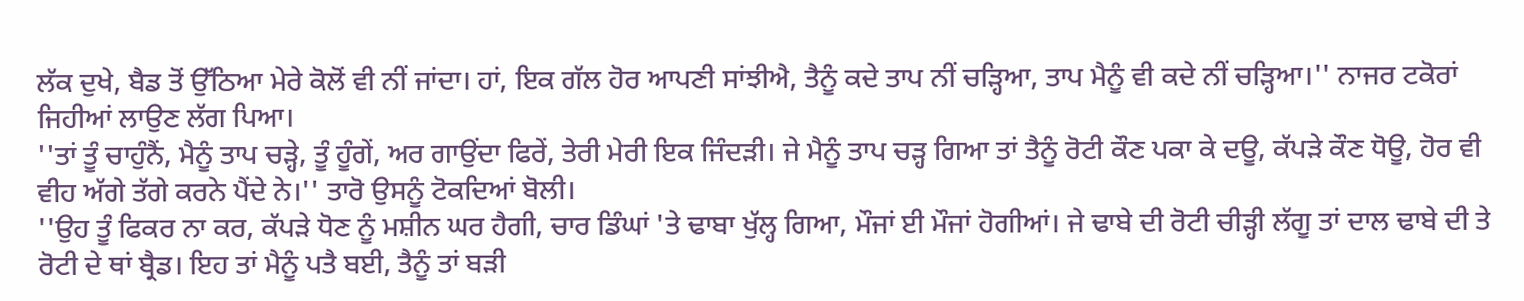ਲੱਕ ਦੁਖੇ, ਬੈਡ ਤੋਂ ਉੱਠਿਆ ਮੇਰੇ ਕੋਲੋਂ ਵੀ ਨੀਂ ਜਾਂਦਾ। ਹਾਂ, ਇਕ ਗੱਲ ਹੋਰ ਆਪਣੀ ਸਾਂਝੀਐ, ਤੈਨੂੰ ਕਦੇ ਤਾਪ ਨੀਂ ਚੜ੍ਹਿਆ, ਤਾਪ ਮੈਨੂੰ ਵੀ ਕਦੇ ਨੀਂ ਚੜ੍ਹਿਆ।'' ਨਾਜਰ ਟਕੋਰਾਂ ਜਿਹੀਆਂ ਲਾਉਣ ਲੱਗ ਪਿਆ।
''ਤਾਂ ਤੂੰ ਚਾਹੁੰਨੈਂ, ਮੈਨੂੰ ਤਾਪ ਚੜ੍ਹੇ, ਤੂੰ ਹੂੰਗੇਂ, ਅਰ ਗਾਉਂਦਾ ਫਿਰੇਂ, ਤੇਰੀ ਮੇਰੀ ਇਕ ਜਿੰਦੜੀ। ਜੇ ਮੈਨੂੰ ਤਾਪ ਚੜ੍ਹ ਗਿਆ ਤਾਂ ਤੈਨੂੰ ਰੋਟੀ ਕੌਣ ਪਕਾ ਕੇ ਦਊ, ਕੱਪੜੇ ਕੌਣ ਧੋਊ, ਹੋਰ ਵੀ ਵੀਹ ਅੱਗੇ ਤੱਗੇ ਕਰਨੇ ਪੈਂਦੇ ਨੇ।'' ਤਾਰੋ ਉਸਨੂੰ ਟੋਕਦਿਆਂ ਬੋਲੀ।
''ਉਹ ਤੂੰ ਫਿਕਰ ਨਾ ਕਰ, ਕੱਪੜੇ ਧੋਣ ਨੂੰ ਮਸ਼ੀਨ ਘਰ ਹੈਗੀ, ਚਾਰ ਡਿੰਘਾਂ 'ਤੇ ਢਾਬਾ ਖੁੱਲ੍ਹ ਗਿਆ, ਮੌਜਾਂ ਈ ਮੌਜਾਂ ਹੋਗੀਆਂ। ਜੇ ਢਾਬੇ ਦੀ ਰੋਟੀ ਚੀੜ੍ਹੀ ਲੱਗੂ ਤਾਂ ਦਾਲ ਢਾਬੇ ਦੀ ਤੇ ਰੋਟੀ ਦੇ ਥਾਂ ਬ੍ਰੈਡ। ਇਹ ਤਾਂ ਮੈਨੂੰ ਪਤੈ ਬਈ, ਤੈਨੂੰ ਤਾਂ ਬੜੀ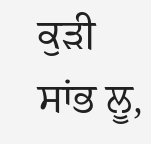ਕੁੜੀ ਸਾਂਭ ਲੂ,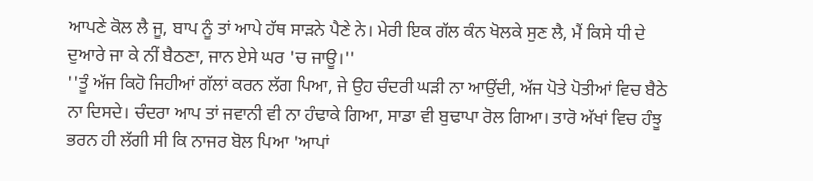ਆਪਣੇ ਕੋਲ ਲੈ ਜੂ, ਬਾਪ ਨੂੰ ਤਾਂ ਆਪੇ ਹੱਥ ਸਾੜਨੇ ਪੈਣੇ ਨੇ। ਮੇਰੀ ਇਕ ਗੱਲ ਕੰਨ ਖੋਲਕੇ ਸੁਣ ਲੈ, ਮੈਂ ਕਿਸੇ ਧੀ ਦੇ ਦੁਆਰੇ ਜਾ ਕੇ ਨੀਂ ਬੈਠਣਾ, ਜਾਨ ਏਸੇ ਘਰ 'ਚ ਜਾਊ।''
''ਤੂੰ ਅੱਜ ਕਿਹੋ ਜਿਹੀਆਂ ਗੱਲਾਂ ਕਰਨ ਲੱਗ ਪਿਆ, ਜੇ ਉਹ ਚੰਦਰੀ ਘੜੀ ਨਾ ਆਉਂਦੀ, ਅੱਜ ਪੋਤੇ ਪੋਤੀਆਂ ਵਿਚ ਬੈਠੇ ਨਾ ਦਿਸਦੇ। ਚੰਦਰਾ ਆਪ ਤਾਂ ਜਵਾਨੀ ਵੀ ਨਾ ਹੰਢਾਕੇ ਗਿਆ, ਸਾਡਾ ਵੀ ਬੁਢਾਪਾ ਰੋਲ ਗਿਆ। ਤਾਰੋ ਅੱਖਾਂ ਵਿਚ ਹੰਝੂ ਭਰਨ ਹੀ ਲੱਗੀ ਸੀ ਕਿ ਨਾਜਰ ਬੋਲ ਪਿਆ 'ਆਪਾਂ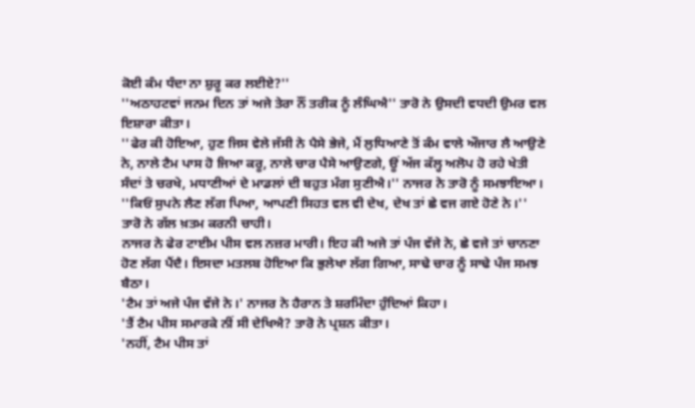ਕੋਈ ਕੰਮ ਧੰਦਾ ਨਾ ਸ਼ੁਰੂ ਕਰ ਲਈਏ?''
''ਅਠਾਹਟਵਾਂ ਜਨਮ ਦਿਨ ਤਾਂ ਅਜੇ ਤੇਰਾ ਨੌਂ ਤਰੀਕ ਨੂੰ ਲੰਘਿਐ'' ਤਾਰੋ ਨੇ ਉਸਦੀ ਵਧਦੀ ਉਮਰ ਵਲ ਇਸ਼ਾਰਾ ਕੀਤਾ।
''ਫੇਰ ਕੀ ਹੋਇਆ, ਹੁਣ ਜਿਸ ਵੇਲੇ ਜੱਸੀ ਨੇ ਪੈਸੇ ਭੇਜੇ, ਮੈਂ ਲੁਧਿਆਣੇ ਤੋਂ ਕੰਮ ਵਾਲੇ ਔਜਾਰ ਲੈ ਆਉਣੇ ਨੇ, ਨਾਲੇ ਟੈਮ ਪਾਸ ਹੋ ਜਿਆ ਕਰੂ, ਨਾਲੇ ਚਾਰ ਪੈਸੇ ਆਉਣਗੇ, ਊਂ ਅੱਜ ਕੱਲ੍ਹ ਅਲੋਪ ਹੋ ਰਹੇ ਖੇਤੀ ਸੰਦਾਂ ਤੇ ਚਰਖੇ, ਮਧਾਣੀਆਂ ਦੇ ਮਾਡਲਾਂ ਦੀ ਬਹੁਤ ਮੰਗ ਸੁਣੀਐ।'' ਨਾਜਰ ਨੇ ਤਾਰੋ ਨੂੰ ਸਮਝਾਇਆ।
''ਕਿਓਂ ਸੁਪਨੇ ਲੈਣ ਲੱਗ ਪਿਆ, ਆਪਣੀ ਸਿਹਤ ਵਲ ਵੀ ਦੇਖ, ਦੇਖ ਤਾਂ ਛੇ ਵਜ ਗਏ ਹੋਣੇ ਨੇ।'' ਤਾਰੋ ਨੇ ਗੱਲ ਖ਼ਤਮ ਕਰਨੀ ਚਾਹੀ।
ਨਾਜਰ ਨੇ ਫੇਰ ਟਾਈਮ ਪੀਸ ਵਲ ਨਜ਼ਰ ਮਾਰੀ। ਇਹ ਕੀ ਅਜੇ ਤਾਂ ਪੰਜ ਵੱਜੇ ਨੇ, ਛੇ ਵਜੇ ਤਾਂ ਚਾਨਣਾ ਹੋਣ ਲੱਗ ਪੈਂਦੈ। ਇਸਦਾ ਮਤਲਬ ਹੋਇਆ ਕਿ ਭੁਲੇਖਾ ਲੱਗ ਗਿਆ, ਸਾਢੇ ਚਾਰ ਨੂੰ ਸਾਢੇ ਪੰਜ ਸਮਝ ਬੈਠਾ।
'ਟੈਮ ਤਾਂ ਅਜੇ ਪੰਜ ਵੱਜੇ ਨੇ।' ਨਾਜਰ ਨੇ ਹੈਰਾਨ ਤੇ ਸ਼ਰਮਿੰਦਾ ਹੁੰਦਿਆਂ ਕਿਹਾ।
'ਤੈਂ ਟੈਮ ਪੀਸ ਸਮਾਰਕੇ ਨੀਂ ਸੀ ਦੇਖਿਐ? ਤਾਰੋ ਨੇ ਪ੍ਰਸ਼ਨ ਕੀਤਾ।
'ਨਹੀਂ, ਟੈਮ ਪੀਸ ਤਾਂ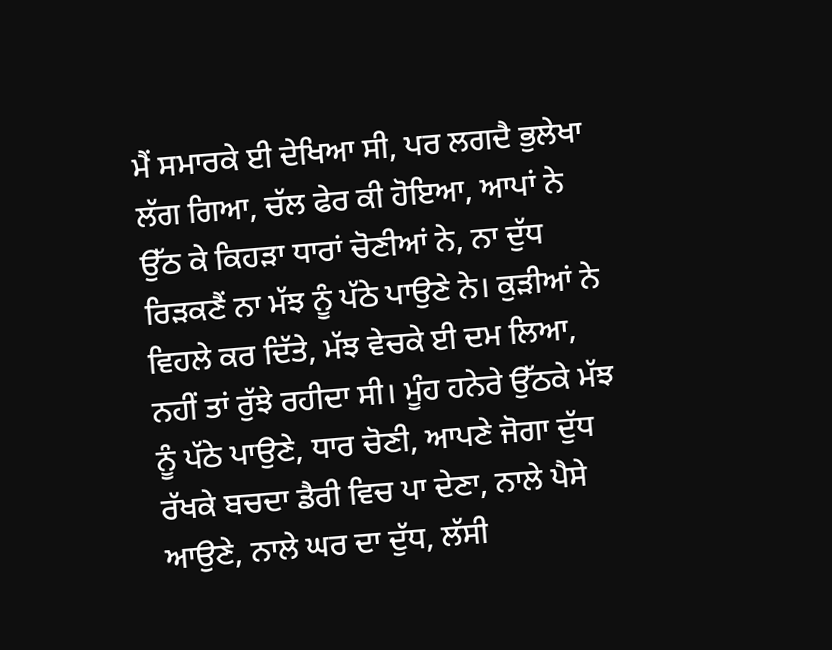ਮੈਂ ਸਮਾਰਕੇ ਈ ਦੇਖਿਆ ਸੀ, ਪਰ ਲਗਦੈ ਭੁਲੇਖਾ ਲੱਗ ਗਿਆ, ਚੱਲ ਫੇਰ ਕੀ ਹੋਇਆ, ਆਪਾਂ ਨੇ ਉੱਠ ਕੇ ਕਿਹੜਾ ਧਾਰਾਂ ਚੋਣੀਆਂ ਨੇ, ਨਾ ਦੁੱਧ ਰਿੜਕਣੈਂ ਨਾ ਮੱਝ ਨੂੰ ਪੱਠੇ ਪਾਉਣੇ ਨੇ। ਕੁੜੀਆਂ ਨੇ ਵਿਹਲੇ ਕਰ ਦਿੱਤੇ, ਮੱਝ ਵੇਚਕੇ ਈ ਦਮ ਲਿਆ, ਨਹੀਂ ਤਾਂ ਰੁੱਝੇ ਰਹੀਦਾ ਸੀ। ਮੂੰਹ ਹਨੇਰੇ ਉੱਠਕੇ ਮੱਝ ਨੂੰ ਪੱਠੇ ਪਾਉਣੇ, ਧਾਰ ਚੋਣੀ, ਆਪਣੇ ਜੋਗਾ ਦੁੱਧ ਰੱਖਕੇ ਬਚਦਾ ਡੈਰੀ ਵਿਚ ਪਾ ਦੇਣਾ, ਨਾਲੇ ਪੈਸੇ ਆਉਣੇ, ਨਾਲੇ ਘਰ ਦਾ ਦੁੱਧ, ਲੱਸੀ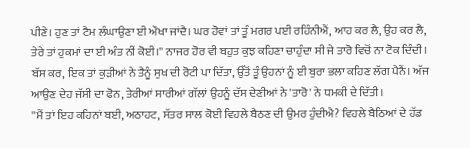ਪੀਣੇ। ਹੁਣ ਤਾਂ ਟੈਮ ਲੰਘਾਉਣਾ ਈ ਔਖਾ ਜਾਂਦੈ। ਘਰ ਹੋਵਾਂ ਤਾਂ ਤੂੰ ਮਗਰ ਪਈ ਰਹਿੰਨੀਐਂ, ਆਹ ਕਰ ਲੈ, ਉਹ ਕਰ ਲੈ, ਤੇਰੇ ਤਾਂ ਹੁਕਮਾਂ ਦਾ ਈ ਅੰਤ ਨੀਂ ਕੋਈ।'' ਨਾਜਰ ਹੋਰ ਵੀ ਬਹੁਤ ਕੁਝ ਕਹਿਣਾ ਚਾਹੁੰਦਾ ਸੀ ਜੇ ਤਾਰੋ ਵਿਚੋਂ ਨਾ ਟੋਕ ਦਿੰਦੀ।
ਬੱਸ ਕਰ, ਇਕ ਤਾਂ ਕੁੜੀਆਂ ਨੇ ਤੈਨੂੰ ਸੁਖ ਦੀ ਰੋਟੀ ਪਾ ਦਿੱਤਾ, ਉੱਤੋਂ ਤੂੰ ਉਹਨਾਂ ਨੂੰ ਈ ਬੁਰਾ ਭਲਾ ਕਹਿਣ ਲੱਗ ਪੈਨੈਂ। ਅੱਜ ਆਉਣ ਦੇਹ ਜੱਸੀ ਦਾ ਫੋਨ, ਤੇਰੀਆਂ ਸਾਰੀਆਂ ਗੱਲਾਂ ਉਹਨੂੰ ਦੱਸ ਦੇਣੀਆਂ ਨੇ 'ਤਾਰੋ' ਨੇ ਧਮਕੀ ਦੇ ਦਿੱਤੀ।
''ਮੈਂ ਤਾਂ ਇਹ ਕਹਿਨਾਂ ਬਈ, ਅਠਾਹਟ, ਸੱਤਰ ਸਾਲ ਕੋਈ ਵਿਹਲੇ ਬੈਠਣ ਦੀ ਉਮਰ ਹੁੰਦੀਐ? ਵਿਹਲੇ ਬੈਠਿਆਂ ਦੇ ਹੱਡ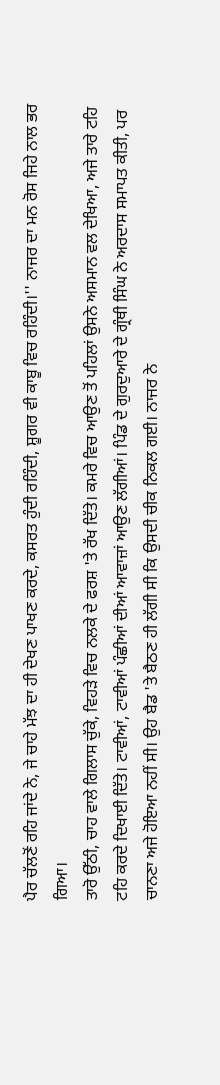ਪੈਰ ਚੱਲਣੋਂ ਰਹਿ ਜਾਂਦੇ ਨੇ, ਜੇ ਚਾਹੇ ਮੱਝ ਦਾ ਹੀ ਦੇਖਣ ਪਾਖਣ ਕਰਦੇ, ਕਸਰਤ ਹੁੰਦੀ ਰਹਿੰਦੀ, ਸ਼ੂਗਰ ਵੀ ਕਾਬੂ ਵਿਚ ਰਹਿੰਦੀ।'' ਨਾਜਰ ਦਾ ਮਨ ਰੋਸ ਜਿਹੇ ਨਾਲ ਭਰ ਗਿਆ।
ਤਾਰੋ ਉੱਠੀ, ਚਾਹ ਵਾਲੇ ਗਿਲਾਸ ਚੁੱਕੇ, ਵਿਹੜੇ ਵਿਚ ਨਲਕੇ ਦੇ ਫਰਸ਼ 'ਤੇ ਰੱਖ ਦਿੱਤੇ। ਕਮਰੇ ਵਿਚ ਆਉਣ ਤੋਂ ਪਹਿਲਾਂ ਉਸਨੇ ਅਸਮਾਨ ਵਲ ਦੇਖਿਆ, ਅਜੇ ਤਾਰੇ ਟਹਿ ਟਹਿ ਕਰਦੇ ਦਿਖਾਈ ਦਿੱਤੇ। ਟਾਵੀਆਂ, ਟਾਵੀਆਂ ਪੰਛੀਆਂ ਦੀਆਂ ਆਵਾਜ਼ਾਂ ਆਉਣ ਲੱਗੀਆਂ। ਪਿੰਡ ਦੇ ਗੁਰਦੁਆਰੇ ਦੇ ਗ੍ਰੰਥੀ ਸਿੰਘ ਨੇ ਅਰਦਾਸ ਸਮਾਪਤ ਕੀਤੀ, ਪਰ ਚਾਨਣਾ ਅਜੇ ਹੋਇਆ ਨਹੀਂ ਸੀ। ਉਹ ਬੈਡ 'ਤੇ ਬੈਠਣ ਹੀ ਲੱਗੀ ਸੀ ਕਿ ਉਸਦੀ ਚੀਕ ਨਿਕਲ ਗਈ। ਨਾਜਰ ਨੇ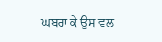ਘਬਰਾ ਕੇ ਉਸ ਵਲ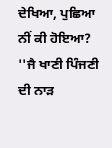ਦੇਖਿਆ, ਪੁਛਿਆ ਨੀਂ ਕੀ ਹੋਇਆ?
''ਜੈ ਖਾਣੀ ਪਿੰਜਣੀ ਦੀ ਨਾੜ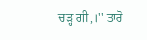ਚੜ੍ਹ ਗੀ,।'' ਤਾਰੋ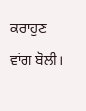ਕਰਾਹੁਣ ਵਾਂਗ ਬੋਲੀ।